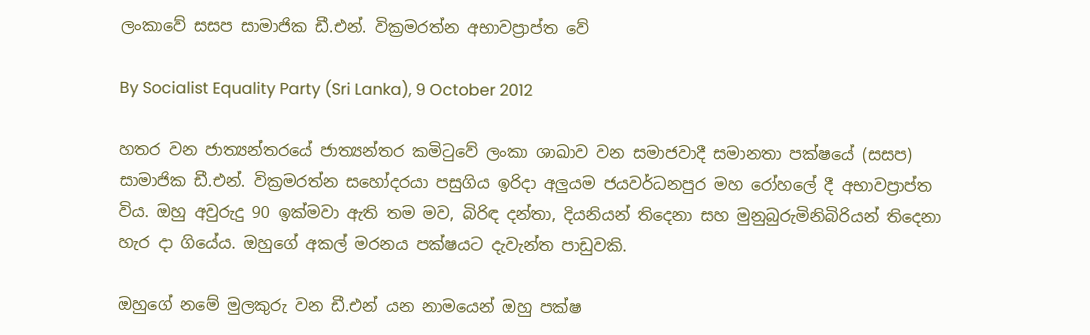ලංකාවේ සසප සාමාජික ඩී.එන්. වික්‍රමරත්න අභාවප්‍රාප්ත වේ

By Socialist Equality Party (Sri Lanka), 9 October 2012

හතර වන ජාත්‍යන්තරයේ ජාත්‍යන්තර කමිටුවේ ලංකා ශාඛාව වන සමාජවාදී සමානතා පක්ෂයේ (සසප) සාමාජික ඩී.එන්. වික්‍රමරත්න සහෝදරයා පසුගිය ඉරිදා අලුයම ජයවර්ධනපුර මහ රෝහලේ දී අභාවප්‍රාප්ත විය. ඔහු අවුරුදු 90 ඉක්මවා ඇති තම මව, බිරිඳ දන්තා, දියනියන් තිදෙනා සහ මුනුබුරුමිනිබිරියන් තිදෙනා හැර දා ගියේය. ඔහුගේ අකල් මරනය පක්ෂයට දැවැන්ත පාඩුවකි.

ඔහුගේ නමේ මුලකුරු වන ඩී.එන් යන නාමයෙන් ඔහු පක්ෂ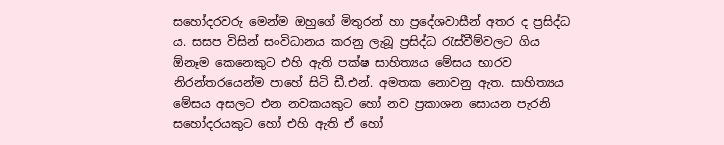සහෝදරවරු මෙන්ම ඔහුගේ මිතුරන් හා ප්‍රදේශවාසීන් අතර ද ප්‍රසිද්ධ ය. සසප විසින් සංවිධානය කරනු ලැබූ ප්‍රසිද්ධ රැස්වීම්වලට ගිය ඕනෑම කෙනෙකුට එහි ඇති පක්ෂ සාහිත්‍යය මේසය භාරව නිරන්තරයෙන්ම පාහේ සිටි ඩී.එන්. අමතක නොවනු ඇත. සාහිත්‍යය මේසය අසලට එන නවකයකුට හෝ නව ප්‍රකාශන සොයන පැරනි සහෝදරයකුට හෝ එහි ඇති ඒ හෝ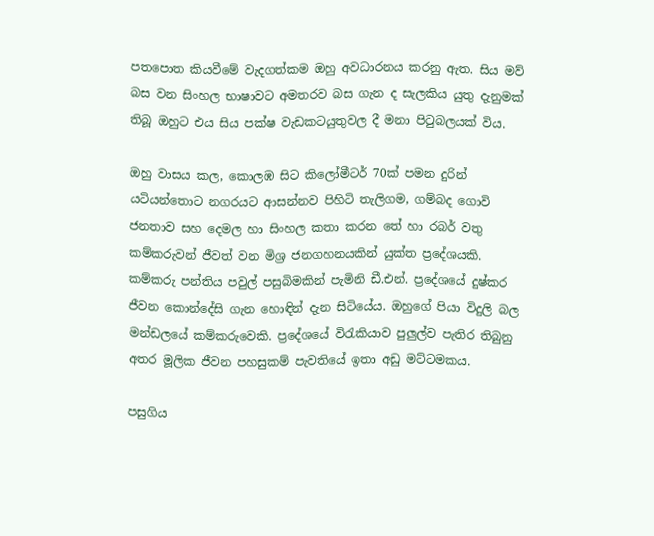පතපොත කියවීමේ වැදගත්කම ඔහු අවධාරනය කරනු ඇත. සිය මව් බස වන සිංහල භාෂාවට අමතරව බස ගැන ද සැලකිය යුතු දැනුමක් තිබූ ඔහුට එය සිය පක්ෂ වැඩකටයුතුවල දී මනා පිටුබලයක් විය.

ඔහු වාසය කල, කොලඹ සිට කිලෝමීටර් 70ක් පමන දුරින් යටියන්තොට නගරයට ආසන්නව පිහිටි තැලිගම, ගම්බද ගොවි ජනතාව සහ දෙමල හා සිංහල කතා කරන තේ හා රබර් වතු කම්කරුවන් ජීවත් වන මිශ්‍ර ජනගහනයකින් යුක්ත ප්‍රදේශයකි. කම්කරු පන්තිය පවුල් පසුබිමකින් පැමිනි ඩී.එන්. ප්‍රදේශයේ දුෂ්කර ජීවන කොන්දේසි ගැන හො‍ඳින් දැන සිටියේය. ඔහුගේ පියා විදුලි බල මන්ඩලයේ කම්කරුවෙකි. ප්‍රදේශයේ විරැකියාව පුලුල්ව පැතිර තිබුනු අතර මූලික ජීවන පහසුකම් පැවතියේ ඉතා අඩු මට්ටමකය.

පසුගිය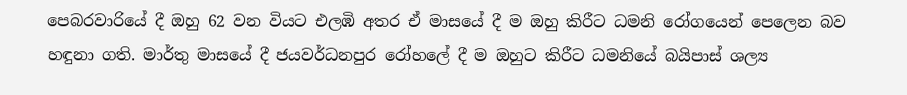පෙබරවාරියේ දී ඔහු 62 වන වියට එලඹි අතර ඒ මාසයේ දී ම ඔහු කිරීට ධමනි රෝගයෙන් පෙලෙන බව හඳුනා ගති. මාර්තු මාසයේ දී ජයවර්ධනපුර රෝහලේ දී ම ඔහුට කිරීට ධමනියේ බයිපාස් ශල්‍ය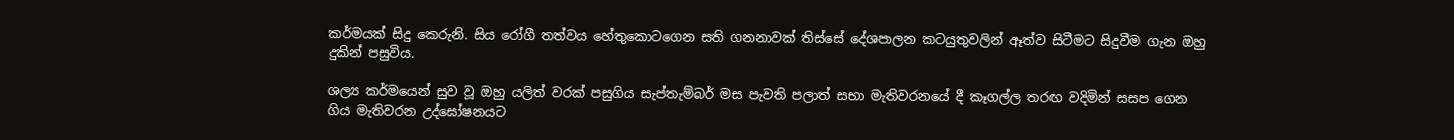කර්මයක් සිදු කෙරුනි. සිය රෝගී තත්වය හේතුකොටගෙන සති ගනනාවක් තිස්සේ දේශපාලන කටයුතුවලින් ඈත්ව සිටීමට සිදුවීම ගැන ඔහු දුකින් පසුවිය.

ශල්‍ය කර්මයෙන් සුව වූ ඔහු යලිත් වරක් පසුගිය සැප්තැම්බර් මස පැවති පලාත් සභා මැතිවරනයේ දී කෑගල්ල තරඟ වදිමින් සසප ගෙන ගිය මැතිවරන උද්ඝෝෂනයට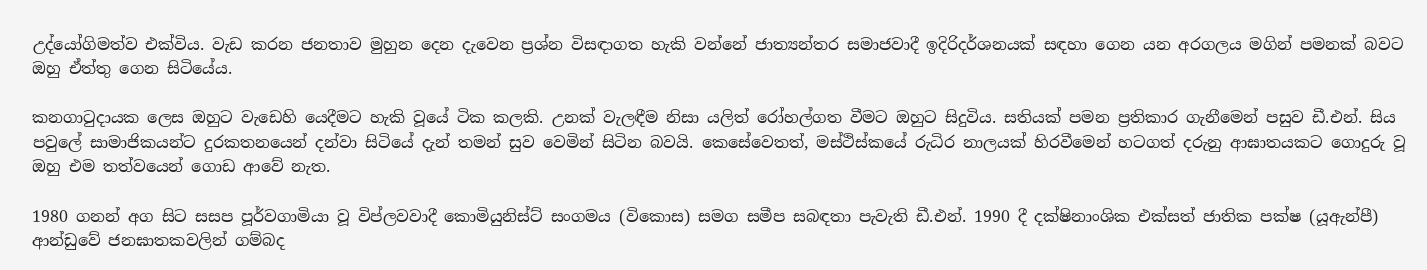උද්යෝගිමත්ව එක්විය. වැඩ කරන ජනතාව මුහුන දෙන දැවෙන ප්‍රශ්න විසඳාගත හැකි වන්නේ ජාත්‍යන්තර සමාජවාදී ඉදිරිදර්ශනයක් සඳහා ගෙන යන අරගලය මගින් පමනක් බවට ඔහු ඒත්තු ගෙන සිටියේය.

කනගාටුදායක ලෙස ඔහුට වැඩෙහි යෙදීමට හැකි වූයේ ටික කලකි. උනක් වැලඳීම නිසා යලිත් රෝහල්ගත වීමට ඔහුට සිදුවිය. සතියක් පමන ප්‍රතිකාර ගැනීමෙන් පසුව ඩී.එන්. සිය පවුලේ සාමාජිකයන්ට දුරකතනයෙන් දන්වා සිටියේ දැන් තමන් සුව වෙමින් සිටින බවයි. කෙසේවෙතත්, මස්ථිස්කයේ රුධිර නාලයක් හිරවීමෙන් හටගත් දරුනු ආඝාතයකට ගොදුරු වූ ඔහු එම තත්වයෙන් ගොඩ ආවේ නැත.

1980 ගනන් අග සිට සසප පූර්වගාමියා වූ විප්ලවවාදී කොමියුනිස්ට් සංගමය (විකොස) සමග සමීප සබඳතා පැවැති ඩී.එන්. 1990 දී දක්ෂිනාංශික එක්සත් ජාතික පක්ෂ (යූඇන්පී) ආන්ඩුවේ ජනඝාතකවලින් ගම්බද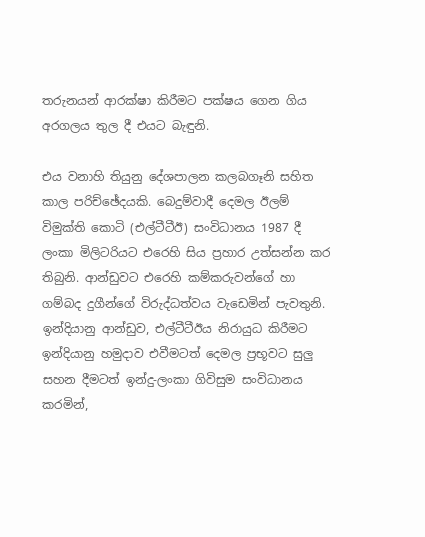තරුනයන් ආරක්ෂා කිරීමට පක්ෂය ගෙන ගිය අරගලය තුල දී එයට බැඳුනි.

එය වනාහි තියුනු දේශපාලන කලබගෑනි සහිත කාල පරිච්ඡේදයකි. බෙදුම්වාදී දෙමල ඊලම් විමුක්ති කොටි (එල්ටීටීඊ) සංවිධානය 1987 දී ලංකා මිලිටරියට එරෙහි සිය ප්‍රහාර උත්සන්න කර තිබුනි. ආන්ඩුවට එරෙහි කම්කරුවන්ගේ හා ගම්බද දුගීන්ගේ විරුද්ධත්වය වැඩෙමින් පැවතුනි. ඉන්දියානු ආන්ඩුව, එල්ටීටීඊය නිරායුධ කිරීමට ඉන්දියානු හමුදාව එවීමටත් දෙමල ප්‍රභූවට සුලු සහන දීමටත් ඉන්දු-ලංකා ගිවිසුම සංවිධානය කරමින්,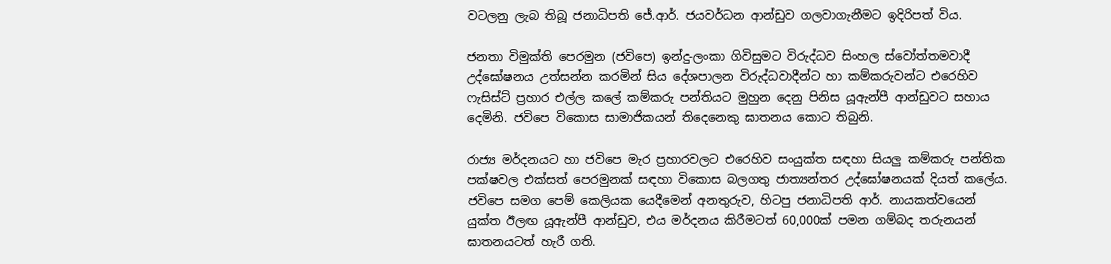වටලනු ලැබ තිබූ ජනාධිපති ජේ.ආර්. ජයවර්ධන ආන්ඩුව ගලවාගැනීමට ඉදිරිපත් විය.

ජනතා විමුක්ති පෙරමුන (ජවිපෙ) ඉන්දු-ලංකා ගිවිසුමට විරුද්ධව සිංහල ස්වෝත්තමවාදී උද්ඝෝෂනය උත්සන්න කරමින් සිය දේශපාලන විරුද්ධවාදීන්ට හා කම්කරුවන්ට එරෙහිව ෆැසිස්ට් ප්‍රහාර එල්ල කලේ කම්කරු පන්තියට මුහුන දෙනු පිනිස යූඇන්පී ආන්ඩුවට සහාය දෙමිනි. ජවිපෙ විකොස සාමාජිකයන් තිදෙනෙකු ඝාතනය කොට තිබුනි.

රාජ්‍ය මර්දනයට හා ජවිපෙ මැර ප්‍රහාරවලට එරෙහිව සංයුක්ත සඳහා සියලු කම්කරු පන්තික පක්ෂවල එක්සත් පෙරමුනක් සඳහා විකොස බලගතු ජාත්‍යන්තර උද්ඝෝෂනයක් දියත් කලේය. ජවිපෙ සමග පෙම් කෙලියක යෙදීමෙන් අනතුරුව, හිටපු ජනාධිපති ආර්. නායකත්වයෙන් යුක්ත ඊලඟ යූඇන්පී ආන්ඩුව, එය මර්දනය කිරීමටත් 60,000ක් පමන ගම්බද තරුනයන් ඝාතනයටත් හැරී ගති.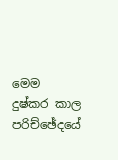මෙම දුෂ්කර කාල පරිච්ඡේදයේ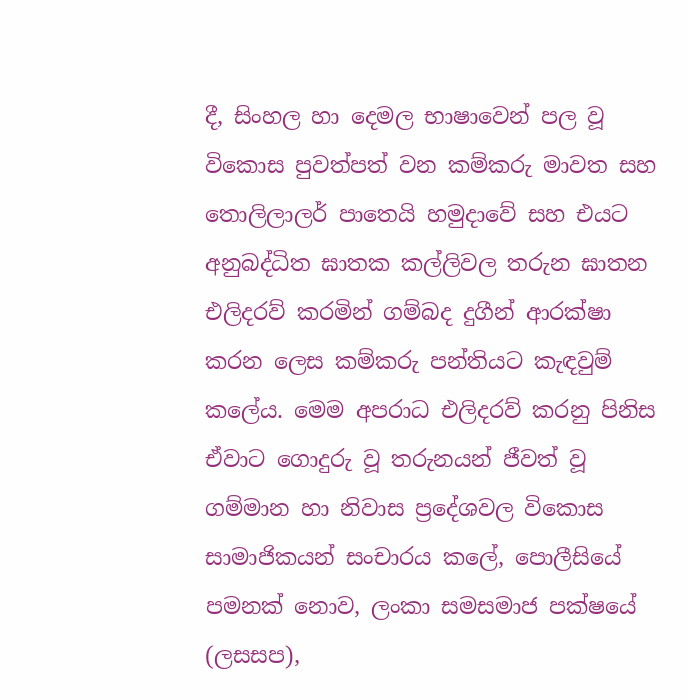දී, සිංහල හා දෙමල භාෂාවෙන් පල වූ විකොස පුවත්පත් වන කම්කරු මාවත සහ තොලිලාලර් පාතෙයි හමුදාවේ සහ එයට අනුබද්ධිත ඝාතක කල්ලිවල තරුන ඝාතන එලිදරව් කරමින් ගම්බද දුගීන් ආරක්ෂා කරන ලෙස කම්කරු පන්තියට කැඳවුම් කලේය. මෙම අපරාධ එලිදරව් කරනු පිනිස ඒවාට ගොදුරු වූ තරුනයන් ජීවත් වූ ගම්මාන හා නිවාස ප්‍රදේශවල විකොස සාමාජිකයන් සංචාරය කලේ, පොලීසියේ පමනක් නොව, ලංකා සමසමාජ පක්ෂයේ (ලසසප),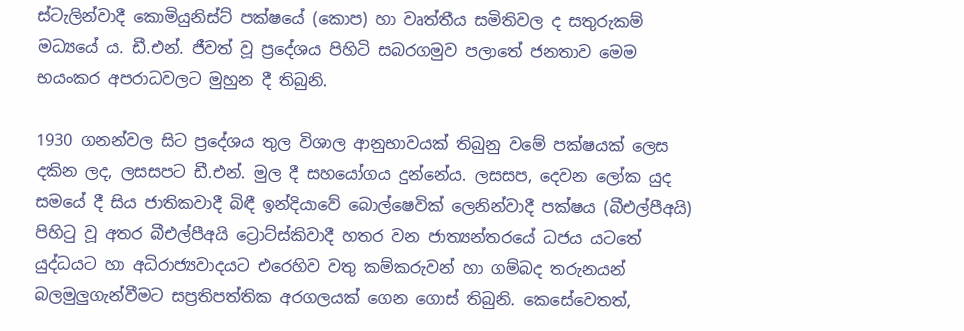ස්ටැලින්වාදී කොමියුනිස්ට් පක්ෂයේ (කොප) හා වෘත්තීය සමිතිවල ද සතුරුකම් මධ්‍යයේ ය. ඩී.එන්. ජීවත් වූ ප්‍රදේශය පිහිටි සබරගමුව පලාතේ ජනතාව මෙම භයංකර අපරාධවලට මුහුන දී තිබුනි.

1930 ගනන්වල සිට ප්‍රදේශය තුල විශාල ආනුභාවයක් තිබුනු වමේ පක්ෂයක් ලෙස දකින ලද, ලසසපට ඩී.එන්. මුල දී සහයෝගය දුන්නේය. ලසසප, දෙවන ලෝක යුද සමයේ දී සිය ජාතිකවාදී බිඳී ඉන්දියාවේ බොල්ෂෙවික් ලෙනින්වාදී පක්ෂය (බීඑල්පීඅයි) පිහිටු වූ අතර බීඑල්පීඅයි ට්‍රොට්ස්කිවාදී හතර වන ජාත්‍යන්තරයේ ධජය යටතේ යුද්ධයට හා අධිරාජ්‍යවාදයට එරෙහිව වතු කම්කරුවන් හා ගම්බද තරුනයන් බලමුලුගැන්වීමට සප්‍රතිපත්තික අරගලයක් ගෙන ගොස් තිබුනි. කෙසේවෙතත්,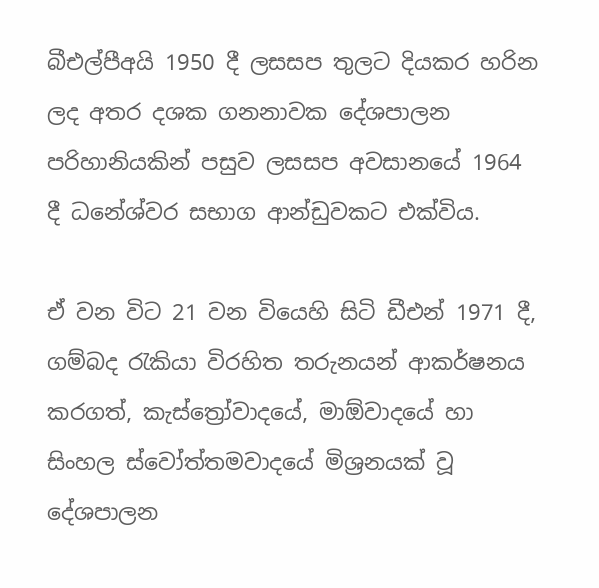බීඑල්පීඅයි 1950 දී ලසසප තුලට දියකර හරින ලද අතර දශක ගනනාවක දේශපාලන පරිහානියකින් පසුව ලසසප අවසානයේ 1964 දී ධනේශ්වර සභාග ආන්ඩුවකට එක්විය.

ඒ වන විට 21 වන වියෙහි සිටි ඩීඑන් 1971 දී, ගම්බද රැකියා විරහිත තරුනයන් ආකර්ෂනය කරගත්, කැස්ත්‍රෝවාදයේ, මාඕවාදයේ හා සිංහල ස්වෝත්තමවාදයේ මිශ්‍රනයක් වූ දේශපාලන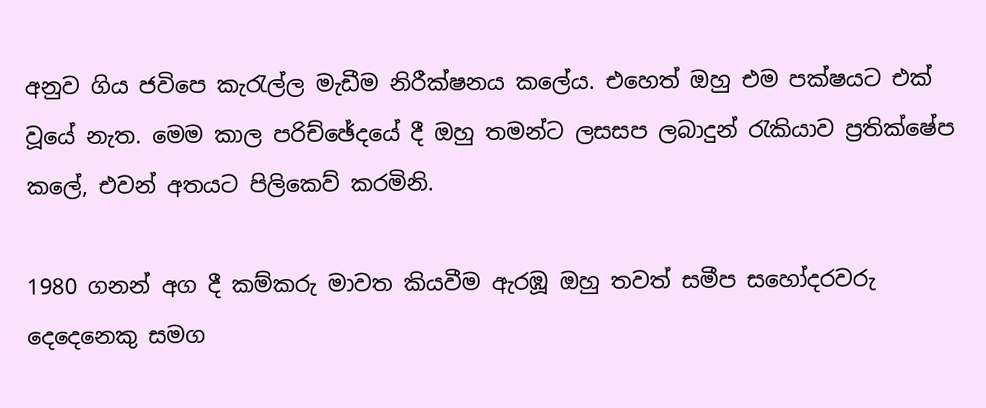අනුව ගිය ජවිපෙ කැරැල්ල මැඩීම නිරීක්ෂනය කලේය. එහෙත් ඔහු එම පක්ෂයට එක් වූයේ නැත. මෙම කාල පරිච්ඡේදයේ දී ඔහු තමන්ට ලසසප ලබාදුන් රැකියාව ප්‍රතික්ෂේප කලේ, එවන් අතයට පිලිකෙව් කරමිනි.

1980 ගනන් අග දී කම්කරු මාවත කියවීම ඇරඹූ ඔහු තවත් සමීප සහෝදරවරු දෙදෙනෙකු සමග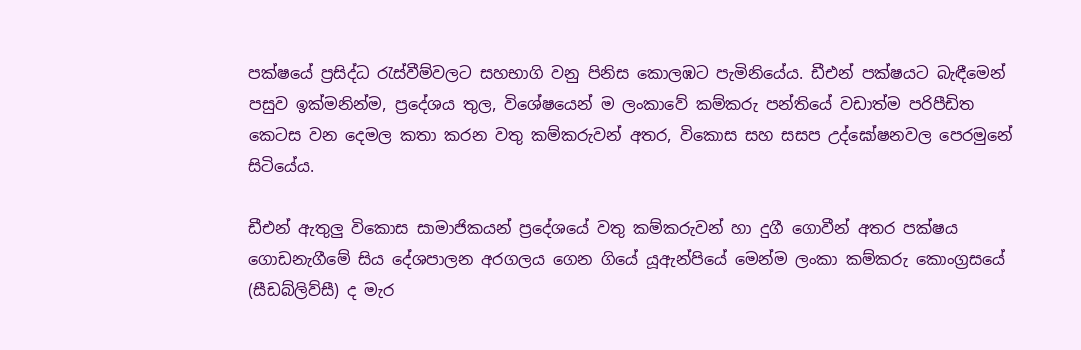පක්ෂයේ ප්‍රසිද්ධ රැස්වීම්වලට සහභාගි වනු පිනිස කොලඹට පැමිනියේය. ඩීඑන් පක්ෂයට බැඳීමෙන් පසුව ඉක්මනින්ම, ප්‍රදේශය තුල, විශේෂයෙන් ම ලංකාවේ කම්කරු පන්තියේ වඩාත්ම පරිපීඩිත කෙටස වන දෙමල කතා කරන වතු කම්කරුවන් අතර, විකොස සහ සසප උද්ඝෝෂනවල පෙරමුනේ සිටියේය.

ඩීඑන් ඇතුලු විකොස සාමාජිකයන් ප්‍රදේශයේ වතු කම්කරුවන් හා දුගී ගොවීන් අතර පක්ෂය ගොඩනැගීමේ සිය දේශපාලන අරගලය ගෙන ගියේ යූඇන්පියේ මෙන්ම ලංකා කම්කරු කොංග්‍රසයේ (සීඩබ්ලිව්සී) ද මැර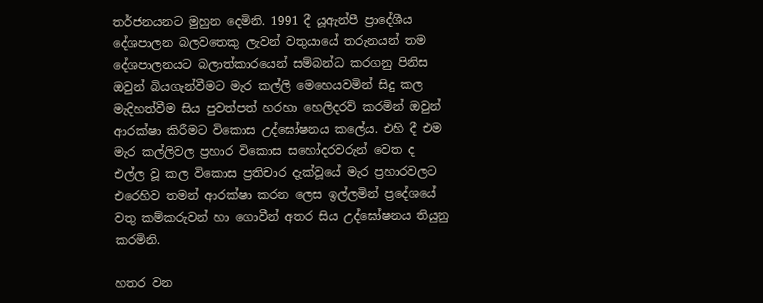තර්ජනයනට මුහුන දෙමිනි. 1991 දී යූඇන්පී ප්‍රාදේශීය දේශපාලන බලවතෙකු ලැවන් වතුයායේ තරුනයන් තම දේශපාලනයට බලාත්කාරයෙන් සම්බන්ධ කරගනු පිනිස ඔවුන් බියගැන්වීමට මැර කල්ලි මෙහෙයවමින් සිදු කල මැදිහත්වීම සිය පුවත්පත් හරහා හෙලිදරව් කරමින් ඔවුන් ආරක්ෂා කිරීමට විකොස උද්ඝෝෂනය කලේය. එහි දී එම මැර කල්ලිවල ප්‍රහාර විකොස සහෝදරවරුන් වෙත ද එල්ල වූ කල විකොස ප්‍රතිචාර දැක්වූයේ මැර ප්‍රහාරවලට එරෙහිව තමන් ආරක්ෂා කරන ලෙස ඉල්ලමින් ප්‍රදේශයේ වතු කම්කරුවන් හා ගොවීන් අතර සිය උද්ඝෝෂනය තියුනු කරමිනි.

හතර වන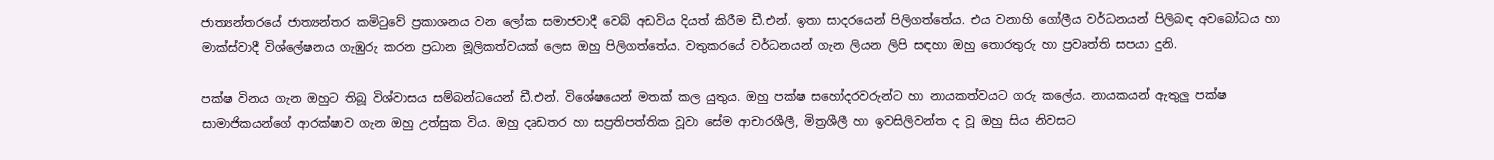ජාත්‍යන්තරයේ ජාත්‍යන්තර කමිටුවේ ප්‍රකාශනය වන ලෝක සමාජවාදී වෙබ් අඩවිය දියත් කිරීම ඩී.එන්. ඉතා සාදරයෙන් පිලිගත්තේය. එය වනාහි ගෝලීය වර්ධනයන් පිලිබඳ අවබෝධය හා මාක්ස්වාදී විශ්ලේෂනය ගැඹුරු කරන ප්‍රධාන මූලිකත්වයක් ලෙස ඔහු පිලිගත්තේය. වතුකරයේ වර්ධනයන් ගැන ලියන ලිපි සඳහා ඔහු තොරතුරු හා ප්‍රවෘත්ති සපයා දුනි.

පක්ෂ විනය ගැන ඔහුට තිබූ විශ්වාසය සම්බන්ධයෙන් ඩී.එන්. විශේෂයෙන් මතක් කල යුතුය. ඔහු පක්ෂ සහෝදරවරුන්ට හා නායකත්වයට ගරු කලේය. නායකයන් ඇතුලු පක්ෂ සාමාජිකයන්ගේ ආරක්ෂාව ගැන ඔහු උත්සුක විය. ඔහු දෘඩතර හා සප්‍රතිපත්තික වූවා සේම ආචාරශීලී, මිත්‍රශීලී හා ඉවසිලිවන්ත ද වූ ඔහු සිය නිවසට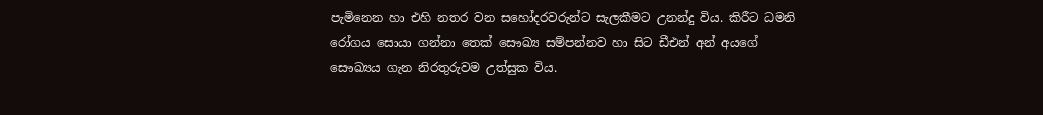පැමිනෙන හා එහි නතර වන සහෝදරවරුන්ට සැලකීමට උනන්දු විය. කිරීට ධමනි රෝගය සොයා ගන්නා තෙක් සෞඛ්‍ය සම්පන්නව හා සිට ඩීඑන් අන් අයගේ සෞඛ්‍යය ගැන නිරතුරුවම උත්සුක විය.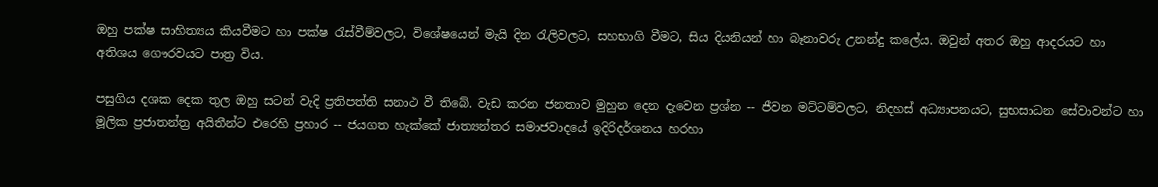ඔහු පක්ෂ සාහිත්‍යය කියවීමට හා පක්ෂ රැස්වීම්වලට, විශේෂයෙන් මැයි දින රැලිවලට, සහභාගි වීමට, සිය දියනියන් හා බෑනාවරු උනන්දු කලේය. ඔවුන් අතර ඔහු ආදරයට හා අතිශය ගෞරවයට පාත්‍ර විය.

පසුගිය දශක දෙක තුල ඔහු සටන් වැදි ප්‍රතිපත්ති සනාථ වී තිබේ. වැඩ කරන ජනතාව මුහුන දෙන දැවෙන ප්‍රශ්න -- ජීවන මට්ටම්වලට, නිදහස් අධ්‍යාපනයට, සුභසාධන සේවාවන්ට හා මූලික ප්‍රජාතන්ත්‍ර අයිතීන්ට එරෙහි ප්‍රහාර -- ජයගත හැක්කේ ජාත්‍යන්තර සමාජවාදයේ ඉදිරිදර්ශනය හරහා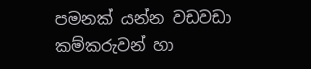පමනක් යන්න වඩවඩා කම්කරුවන් හා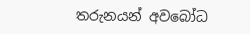තරුනයන් අවබෝධ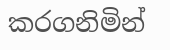කරගනිමින්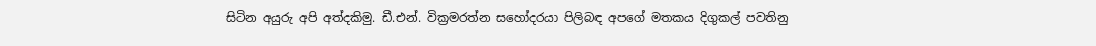සිටින අයුරු අපි අත්දකිමු. ඩී.එන්. වික්‍රමරත්න සහෝදරයා පිලිබඳ අපගේ මතකය දිගුකල් පවතිනු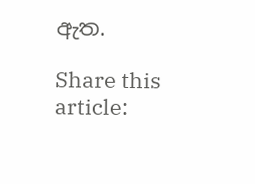ඇත.

Share this article: